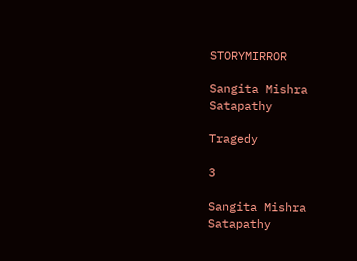STORYMIRROR

Sangita Mishra Satapathy

Tragedy

3

Sangita Mishra Satapathy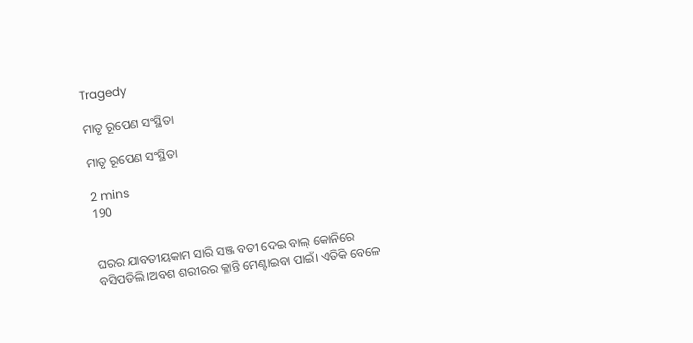Tragedy

ମାତୃ ରୂପେଣ ସଂସ୍ଥିତା

ମାତୃ ରୂପେଣ ସଂସ୍ଥିତା

2 mins
190


ଘରର ଯାବତୀୟକାମ ସାରି ସଞ୍ଜ ବତୀ ଦେଇ ବାଲ୍ କୋନିରେ ବସିପଡିଲି।ଅବଶ ଶରୀରର କ୍ଳାନ୍ତି ମେଣ୍ଟାଇବା ପାଇଁ। ଏତିକି ବେଳେ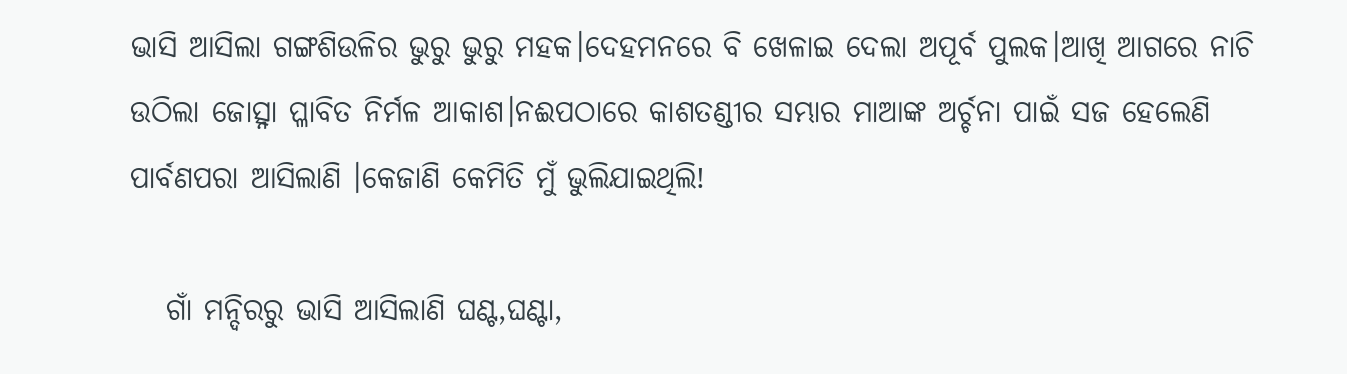ଭାସି ଆସିଲା ଗଙ୍ଗଶିଉଳିର ଭୁରୁ ଭୁରୁ ମହକ।ଦେହମନରେ ବି ଖେଳାଇ ଦେଲା ଅପୂର୍ବ ପୁଲକ।ଆଖି ଆଗରେ ନାଚି ଉଠିଲା ଜୋତ୍ସ୍ନା ପ୍ଳାବିତ ନିର୍ମଳ ଆକାଶ।ନଈପଠାରେ କାଶତଣ୍ଡୀର ସମ୍ଭାର ମାଆଙ୍କ ଅର୍ଚ୍ଚନା ପାଇଁ ସଜ ହେଲେଣି ପାର୍ବଣପରା ଆସିଲାଣି ।କେଜାଣି କେମିତି ମୁଁ ଭୁଲିଯାଇଥିଲି!

   ଗାଁ ମନ୍ଦିରରୁ ଭାସି ଆସିଲାଣି ଘଣ୍ଟ,ଘଣ୍ଟା,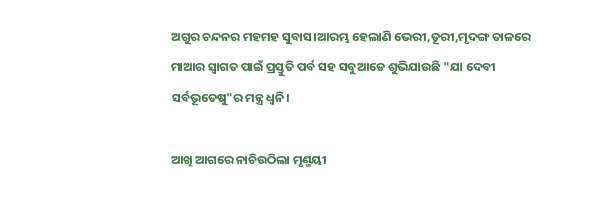ଅଗୁର ଚନ୍ଦନର ମହମହ ସୁବାସ।ଆରମ୍ଭ ହେଲାଣି ଭେରୀ,ତୂରୀ,ମୃଦଙ୍ଗ ତାଳରେ ମାଆର ସ୍ବାଗତ ପାଇଁ ପ୍ରସ୍ତୁତି ପର୍ବ ସହ ସବୁଆଡେ ଶୁଭିଯାଉଛି "ଯା ଦେବୀ ସର୍ବଭୂତେଷୁ"ର ମନ୍ତ୍ର ଧ୍ବନି।

ଆଖି ଆଗରେ ନାଚିଉଠିଲା ମୃଣ୍ମୟୀ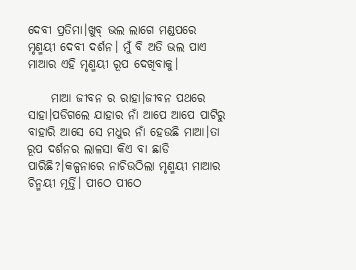ଦେବୀ ପ୍ରତିମା।ଖୁବ୍ ଭଲ ଲାଗେ ମଣ୍ଡପରେ ମୃଣ୍ମୟୀ ଦେବୀ ଦର୍ଶନ। ମୁଁ ବି ଅତି ଭଲ ପାଏ ମାଆର ଏହି ମୃଣ୍ମୟୀ ରୂପ ଦେଖିବାକୁ।

     ମାଆ ଜୀବନ ର ରାହା।ଜୀବନ ପଥରେ ସାହା।ପଡିଗଲେ ଯାହାର ନାଁ ଆପେ ଆପେ ପାଟିରୁ ବାହାରି ଆସେ ସେ ମଧୁର ନାଁ ହେଉଛି ମାଆ।ତା ରୂପ ଦର୍ଶନର ଲାଳସା କିଏ ବା ଛାଡି ପାରିଛି?।କଳ୍ପନାରେ ନାଚିଉଠିଲା ମୃଣ୍ମୟୀ ମାଆର ଚିନ୍ମୟୀ ମୂର୍ତ୍ତି। ପୀଠେ ପୀଠେ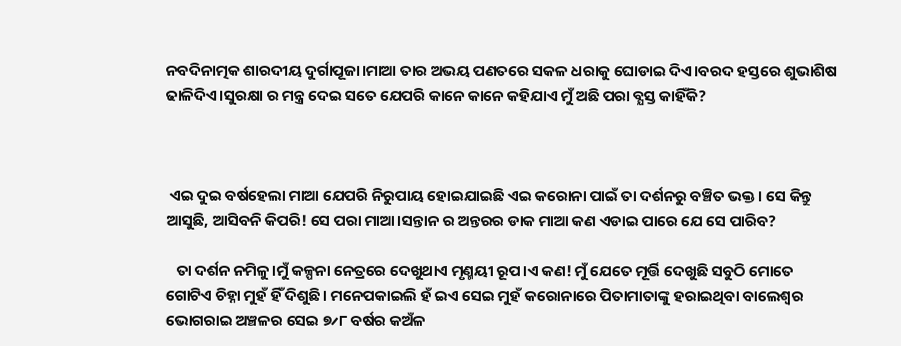ନବଦିନାତ୍ମକ ଶାରଦୀୟ ଦୁର୍ଗାପୂଜା।ମାଆ ତାର ଅଭୟ ପଣତରେ ସକଳ ଧରାକୁ ଘୋଡାଇ ଦିଏ।ବରଦ ହସ୍ତରେ ଶୁଭାଶିଷ ଢାଳିଦିଏ।ସୁରକ୍ଷା ର ମନ୍ତ୍ର ଦେଇ ସତେ ଯେପରି କାନେ କାନେ କହିଯାଏ ମୁଁ ଅଛି ପରା ବ୍ଯସ୍ତ କାହିଁକି?



 ଏଇ ଦୁଇ ବର୍ଷହେଲା ମାଆ ଯେପରି ନିରୁପାୟ ହୋଇଯାଇଛି ଏଇ କରୋନା ପାଇଁ ତା ଦର୍ଶନରୁ ବଞ୍ଚିତ ଭକ୍ତ। ସେ କିନ୍ତୁ ଆସୁଛି, ଆସିବନି କିପରି! ସେ ପରା ମାଆ।ସନ୍ତାନ ର ଅନ୍ତରର ଡାକ ମାଆ କଣ ଏଡାଇ ପାରେ ଯେ ସେ ପାରିବ?

   ତା ଦର୍ଶନ ନମିଳୁ।ମୁଁ କଳ୍ପନା ନେତ୍ରରେ ଦେଖୁଥାଏ ମୃଣ୍ମୟୀ ରୂପ।ଏ କଣ! ମୁଁ ଯେତେ ମୂର୍ତ୍ତି ଦେଖୁଛି ସବୁଠି ମୋତେ ଗୋଟିଏ ଚିହ୍ନା ମୁହଁ ହିଁ ଦିଶୁଛି। ମନେପକାଇଲି ହଁ ଇଏ ସେଇ ମୁହଁ କରୋନାରେ ପିତାମାତାଙ୍କୁ ହରାଇଥିବା ବାଲେଶ୍ବର ଭୋଗରାଇ ଅଞ୍ଚଳର ସେଇ ୭୵୮ ବର୍ଷର କଅଁଳ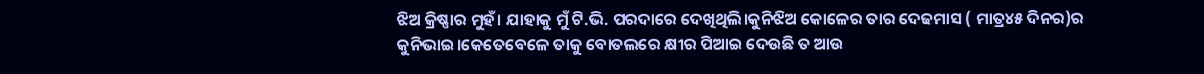ଝିଅ କ୍ରିଷ୍ଣାର ମୁହଁ। ଯାହାକୁ ମୁଁ ଟି.ଭି. ପରଦାରେ ଦେଖିଥିଲି।କୁନିଝିଅ କୋଳେର ତାର ଦେଢମାସ ( ମାତ୍ର୪୫ ଦିନର)ର କୁନିଭାଇ।କେତେବେଳେ ତାକୁ ବୋତଲରେ କ୍ଷୀର ପିଆଇ ଦେଉଛି ତ ଆଉ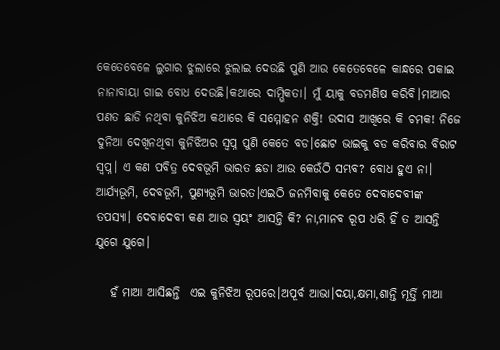କେତେବେଳେ ଲୁଗାର ଝୁଲାରେ ଝୁଲାଇ ଦେଉଛି ପୁଣି ଆଉ କେତେବେଳେ କାନ୍ଧରେ ପକାଇ ନାନାବାୟା ଗାଇ ବୋଧ ଦେଉଛି।କଥାରେ ଦାମ୍ଭିକତା। ମୁଁ ୟାକୁ ବଡମଣିଷ କରିବି।ମାଆର ପଣତ ଛାଡି ନଥିବା କୁନିଝିଅ କଥାରେ କି ସମ୍ମୋହନ ଶକ୍ତି! ଉଦାସ ଆଖିରେ କି ଚମକ! ନିଜେ ଦୁନିଆ ଦେଖିନଥିବା କୁନିଝିଅର ସ୍ବପ୍ନ ପୁଣି କେତେ ବଡ।ଛୋଟ ଭାଇକୁ ବଡ କରିବାର ବିରାଟ ସ୍ବପ୍ନ। ଏ କଣ ପବିତ୍ର ଦେବଭୂମି ଭାରତ ଛଡା ଆଉ କେଉଁଠି ସମ୍ଭବ? ବୋଧ ହୁଏ ନା। ଆର୍ଯ୍ୟଭୂମି, ଦେବଭୂମି, ପୁଣ୍ଯଭୂମି ଭାରତ।ଏଇଠି ଜନମିବାକୁ କେତେ ଦେବାଦେବୀଙ୍କ ତପସ୍ୟା। ଦେବାଦେବୀ କଣ ଆଉ ସ୍ବୟଂ ଆସନ୍ତି କି? ନା,ମାନବ ରୂପ ଧରି ହିଁ ତ ଆସନ୍ତି ଯୁଗେ ଯୁଗେ।

   ହଁ ମାଆ ଆସିଛନ୍ତି  ଏଇ କୁନିଝିଅ ରୂପରେ।ଅପୂର୍ବ ଆଭା।ଦୟା,କ୍ଷମା,ଶାନ୍ତି ମୂର୍ତ୍ତି ମାଆ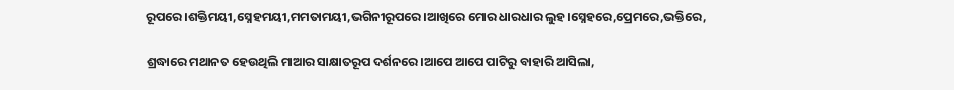ରୂପରେ।ଶକ୍ତିମୟୀ,ସ୍ନେହମୟୀ,ମମତାମୟୀ,ଭଗିନୀରୂପରେ।ଆଖିରେ ମୋର ଧାରଧାର ଲୁହ।ସ୍ନେହରେ,ପ୍ରେମରେ,ଭକ୍ତିରେ,

ଶ୍ରଦ୍ଧାରେ ମଥାନତ ହେଉଥିଲି ମାଆର ସାକ୍ଷାତରୂପ ଦର୍ଶନରେ।ଆପେ ଆପେ ପାଟିରୁ ବାହାରି ଆସିଲା,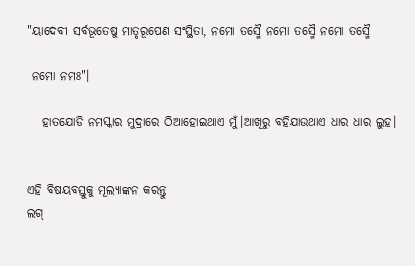"ୟାଦେବୀ ସର୍ବଭୂତେଷୁ ମାତୃରୂପେଣ ସଂସ୍ଥିତା, ନମୋ ତସ୍ମୈ ନମୋ ତସ୍ମୈ ନମୋ ତସ୍ମୈ

 ନମୋ ନମଃ"।

   ହାତଯୋଡି ନମସ୍କାର ମୁଦ୍ରାରେ ଠିଆହୋଇଥାଏ ମୁଁ।ଆଖିରୁ ବହିଯାଉଥାଏ ଧାର ଧାର ଲୁହ।


ଏହି ବିଷୟବସ୍ତୁକୁ ମୂଲ୍ୟାଙ୍କନ କରନ୍ତୁ
ଲଗ୍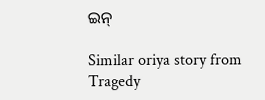ଇନ୍

Similar oriya story from Tragedy